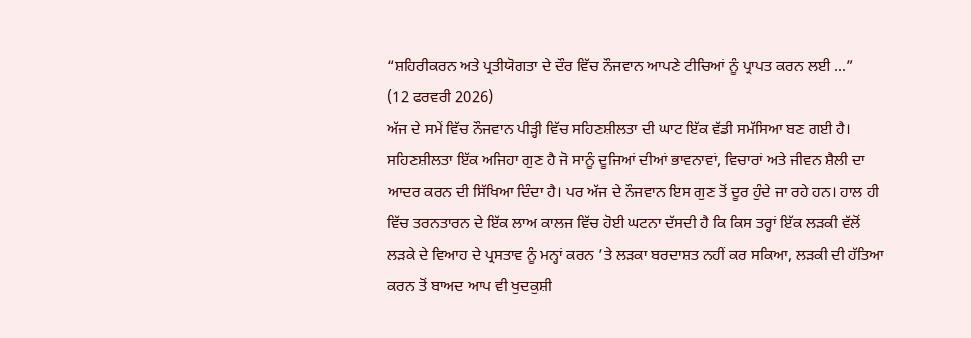“ਸ਼ਹਿਰੀਕਰਨ ਅਤੇ ਪ੍ਰਤੀਯੋਗਤਾ ਦੇ ਦੌਰ ਵਿੱਚ ਨੌਜਵਾਨ ਆਪਣੇ ਟੀਚਿਆਂ ਨੂੰ ਪ੍ਰਾਪਤ ਕਰਨ ਲਈ ...”
(12 ਫਰਵਰੀ 2026)
ਅੱਜ ਦੇ ਸਮੇਂ ਵਿੱਚ ਨੌਜਵਾਨ ਪੀੜ੍ਹੀ ਵਿੱਚ ਸਹਿਣਸ਼ੀਲਤਾ ਦੀ ਘਾਟ ਇੱਕ ਵੱਡੀ ਸਮੱਸਿਆ ਬਣ ਗਈ ਹੈ। ਸਹਿਣਸ਼ੀਲਤਾ ਇੱਕ ਅਜਿਹਾ ਗੁਣ ਹੈ ਜੋ ਸਾਨੂੰ ਦੂਜਿਆਂ ਦੀਆਂ ਭਾਵਨਾਵਾਂ, ਵਿਚਾਰਾਂ ਅਤੇ ਜੀਵਨ ਸ਼ੈਲੀ ਦਾ ਆਦਰ ਕਰਨ ਦੀ ਸਿੱਖਿਆ ਦਿੰਦਾ ਹੈ। ਪਰ ਅੱਜ ਦੇ ਨੌਜਵਾਨ ਇਸ ਗੁਣ ਤੋਂ ਦੂਰ ਹੁੰਦੇ ਜਾ ਰਹੇ ਹਨ। ਹਾਲ ਹੀ ਵਿੱਚ ਤਰਨਤਾਰਨ ਦੇ ਇੱਕ ਲਾਅ ਕਾਲਜ ਵਿੱਚ ਹੋਈ ਘਟਨਾ ਦੱਸਦੀ ਹੈ ਕਿ ਕਿਸ ਤਰ੍ਹਾਂ ਇੱਕ ਲੜਕੀ ਵੱਲੋਂ ਲੜਕੇ ਦੇ ਵਿਆਹ ਦੇ ਪ੍ਰਸਤਾਵ ਨੂੰ ਮਨ੍ਹਾਂ ਕਰਨ ’ਤੇ ਲੜਕਾ ਬਰਦਾਸ਼ਤ ਨਹੀਂ ਕਰ ਸਕਿਆ, ਲੜਕੀ ਦੀ ਹੱਤਿਆ ਕਰਨ ਤੋਂ ਬਾਅਦ ਆਪ ਵੀ ਖੁਦਕੁਸ਼ੀ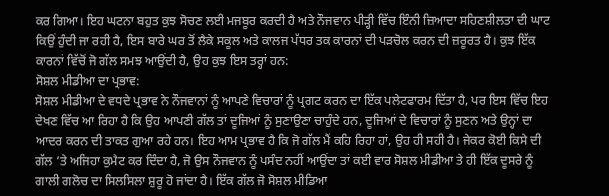ਕਰ ਗਿਆ। ਇਹ ਘਟਨਾ ਬਹੁਤ ਕੁਝ ਸੋਚਣ ਲਈ ਮਜਬੂਰ ਕਰਦੀ ਹੈ ਅਤੇ ਨੌਜਵਾਨ ਪੀੜ੍ਹੀ ਵਿੱਚ ਇੰਨੀ ਜ਼ਿਆਦਾ ਸਹਿਣਸ਼ੀਲਤਾ ਦੀ ਘਾਟ ਕਿਉਂ ਹੁੰਦੀ ਜਾ ਰਹੀ ਹੈ, ਇਸ ਬਾਰੇ ਘਰ ਤੋਂ ਲੈਕੇ ਸਕੂਲ ਅਤੇ ਕਾਲਜ ਪੱਧਰ ਤਕ ਕਾਰਨਾਂ ਦੀ ਪੜਚੋਲ ਕਰਨ ਦੀ ਜ਼ਰੂਰਤ ਹੈ। ਕੁਝ ਇੱਕ ਕਾਰਨਾਂ ਵਿੱਚੋਂ ਜੋ ਗੱਲ ਸਮਝ ਆਉਂਦੀ ਹੈ, ਉਹ ਕੁਝ ਇਸ ਤਰ੍ਹਾਂ ਹਨ:
ਸੋਸ਼ਲ ਮੀਡੀਆ ਦਾ ਪ੍ਰਭਾਵ:
ਸੋਸ਼ਲ ਮੀਡੀਆ ਦੇ ਵਧਦੇ ਪ੍ਰਭਾਵ ਨੇ ਨੌਜਵਾਨਾਂ ਨੂੰ ਆਪਣੇ ਵਿਚਾਰਾਂ ਨੂੰ ਪ੍ਰਗਟ ਕਰਨ ਦਾ ਇੱਕ ਪਲੇਟਫਾਰਮ ਦਿੱਤਾ ਹੈ, ਪਰ ਇਸ ਵਿੱਚ ਇਹ ਦੇਖਣ ਵਿੱਚ ਆ ਰਿਹਾ ਹੈ ਕਿ ਉਹ ਆਪਣੀ ਗੱਲ ਤਾਂ ਦੂਜਿਆਂ ਨੂੰ ਸੁਣਾਉਣਾ ਚਾਹੁੰਦੇ ਹਨ, ਦੂਜਿਆਂ ਦੇ ਵਿਚਾਰਾਂ ਨੂੰ ਸੁਣਨ ਅਤੇ ਉਨ੍ਹਾਂ ਦਾ ਆਦਰ ਕਰਨ ਦੀ ਤਾਕਤ ਗੁਆ ਰਹੇ ਹਨ। ਇਹ ਆਮ ਪ੍ਰਭਾਵ ਹੈ ਕਿ ਜੋ ਗੱਲ ਮੈਂ ਕਹਿ ਰਿਹਾ ਹਾਂ, ਉਹ ਹੀ ਸਹੀ ਹੈ। ਜੇਕਰ ਕੋਈ ਕਿਸੇ ਦੀ ਗੱਲ ’ਤੇ ਅਜਿਹਾ ਕੁਮੈਟ ਕਰ ਦਿੰਦਾ ਹੈ, ਜੋ ਉਸ ਨੌਜਵਾਨ ਨੂੰ ਪਸੰਦ ਨਹੀਂ ਆਉਂਦਾ ਤਾਂ ਕਈ ਵਾਰ ਸੋਸ਼ਲ ਮੀਡੀਆ ਤੇ ਹੀ ਇੱਕ ਦੂਸਰੇ ਨੂੰ ਗਾਲੀ ਗਲੋਚ ਦਾ ਸਿਲਸਿਲਾ ਸ਼ੁਰੂ ਹੋ ਜਾਂਦਾ ਹੈ। ਇੱਕ ਗੱਲ ਜੋ ਸੋਸ਼ਲ ਮੀਡਿਆ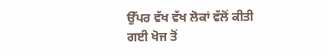ਉੱਪਰ ਵੱਖ ਵੱਖ ਲੋਕਾਂ ਵੱਲੋਂ ਕੀਤੀ ਗਈ ਖੋਜ ਤੋਂ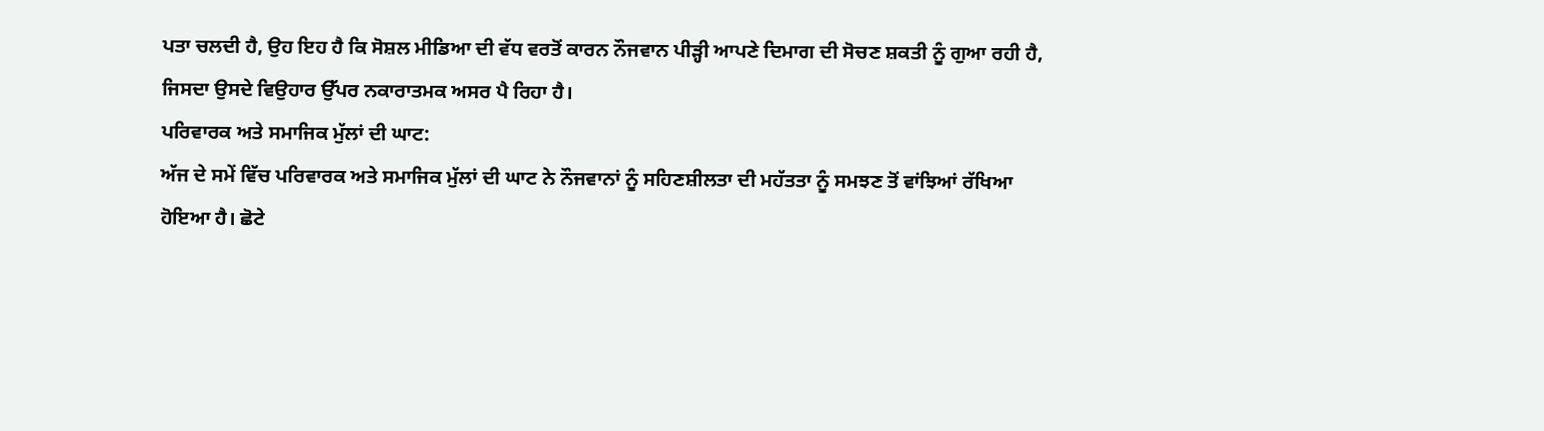ਪਤਾ ਚਲਦੀ ਹੈ, ਉਹ ਇਹ ਹੈ ਕਿ ਸੋਸ਼ਲ ਮੀਡਿਆ ਦੀ ਵੱਧ ਵਰਤੋਂ ਕਾਰਨ ਨੌਜਵਾਨ ਪੀੜ੍ਹੀ ਆਪਣੇ ਦਿਮਾਗ ਦੀ ਸੋਚਣ ਸ਼ਕਤੀ ਨੂੰ ਗੁਆ ਰਹੀ ਹੈ, ਜਿਸਦਾ ਉਸਦੇ ਵਿਉਹਾਰ ਉੱਪਰ ਨਕਾਰਾਤਮਕ ਅਸਰ ਪੈ ਰਿਹਾ ਹੈ।
ਪਰਿਵਾਰਕ ਅਤੇ ਸਮਾਜਿਕ ਮੁੱਲਾਂ ਦੀ ਘਾਟ:
ਅੱਜ ਦੇ ਸਮੇਂ ਵਿੱਚ ਪਰਿਵਾਰਕ ਅਤੇ ਸਮਾਜਿਕ ਮੁੱਲਾਂ ਦੀ ਘਾਟ ਨੇ ਨੌਜਵਾਨਾਂ ਨੂੰ ਸਹਿਣਸ਼ੀਲਤਾ ਦੀ ਮਹੱਤਤਾ ਨੂੰ ਸਮਝਣ ਤੋਂ ਵਾਂਝਿਆਂ ਰੱਖਿਆ ਹੋਇਆ ਹੈ। ਛੋਟੇ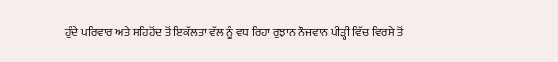ਹੁੰਦੇ ਪਰਿਵਾਰ ਅਤੇ ਸਹਿਹੋਂਦ ਤੋਂ ਇਕੱਲਤਾ ਵੱਲ ਨੂੰ ਵਧ ਰਿਹਾ ਰੁਝਾਨ ਨੌਜਵਾਨ ਪੀੜ੍ਹੀ ਵਿੱਚ ਵਿਰਸੇ ਤੋਂ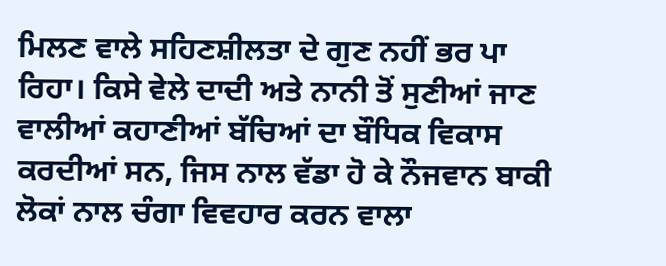ਮਿਲਣ ਵਾਲੇ ਸਹਿਣਸ਼ੀਲਤਾ ਦੇ ਗੁਣ ਨਹੀਂ ਭਰ ਪਾ ਰਿਹਾ। ਕਿਸੇ ਵੇਲੇ ਦਾਦੀ ਅਤੇ ਨਾਨੀ ਤੋਂ ਸੁਣੀਆਂ ਜਾਣ ਵਾਲੀਆਂ ਕਹਾਣੀਆਂ ਬੱਚਿਆਂ ਦਾ ਬੌਧਿਕ ਵਿਕਾਸ ਕਰਦੀਆਂ ਸਨ, ਜਿਸ ਨਾਲ ਵੱਡਾ ਹੋ ਕੇ ਨੌਜਵਾਨ ਬਾਕੀ ਲੋਕਾਂ ਨਾਲ ਚੰਗਾ ਵਿਵਹਾਰ ਕਰਨ ਵਾਲਾ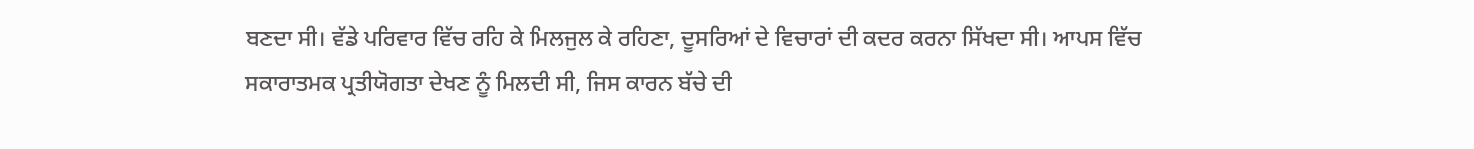ਬਣਦਾ ਸੀ। ਵੱਡੇ ਪਰਿਵਾਰ ਵਿੱਚ ਰਹਿ ਕੇ ਮਿਲਜੁਲ ਕੇ ਰਹਿਣਾ, ਦੂਸਰਿਆਂ ਦੇ ਵਿਚਾਰਾਂ ਦੀ ਕਦਰ ਕਰਨਾ ਸਿੱਖਦਾ ਸੀ। ਆਪਸ ਵਿੱਚ ਸਕਾਰਾਤਮਕ ਪ੍ਰਤੀਯੋਗਤਾ ਦੇਖਣ ਨੂੰ ਮਿਲਦੀ ਸੀ, ਜਿਸ ਕਾਰਨ ਬੱਚੇ ਦੀ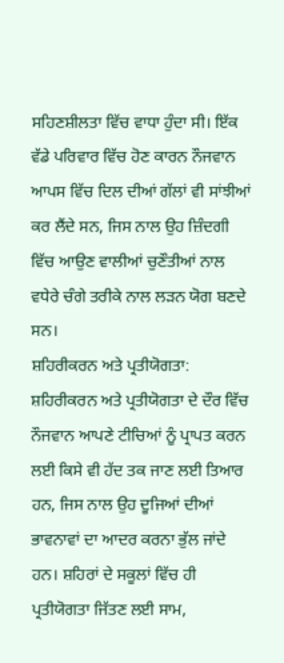ਸਹਿਣਸ਼ੀਲਤਾ ਵਿੱਚ ਵਾਧਾ ਹੁੰਦਾ ਸੀ। ਇੱਕ ਵੱਡੇ ਪਰਿਵਾਰ ਵਿੱਚ ਹੋਣ ਕਾਰਨ ਨੌਜਵਾਨ ਆਪਸ ਵਿੱਚ ਦਿਲ ਦੀਆਂ ਗੱਲਾਂ ਵੀ ਸਾਂਝੀਆਂ ਕਰ ਲੈਂਦੇ ਸਨ, ਜਿਸ ਨਾਲ ਉਹ ਜ਼ਿੰਦਗੀ ਵਿੱਚ ਆਉਣ ਵਾਲੀਆਂ ਚੁਣੌਤੀਆਂ ਨਾਲ ਵਧੇਰੇ ਚੰਗੇ ਤਰੀਕੇ ਨਾਲ ਲੜਨ ਯੋਗ ਬਣਦੇ ਸਨ।
ਸ਼ਹਿਰੀਕਰਨ ਅਤੇ ਪ੍ਰਤੀਯੋਗਤਾ:
ਸ਼ਹਿਰੀਕਰਨ ਅਤੇ ਪ੍ਰਤੀਯੋਗਤਾ ਦੇ ਦੌਰ ਵਿੱਚ ਨੌਜਵਾਨ ਆਪਣੇ ਟੀਚਿਆਂ ਨੂੰ ਪ੍ਰਾਪਤ ਕਰਨ ਲਈ ਕਿਸੇ ਵੀ ਹੱਦ ਤਕ ਜਾਣ ਲਈ ਤਿਆਰ ਹਨ, ਜਿਸ ਨਾਲ ਉਹ ਦੂਜਿਆਂ ਦੀਆਂ ਭਾਵਨਾਵਾਂ ਦਾ ਆਦਰ ਕਰਨਾ ਭੁੱਲ ਜਾਂਦੇ ਹਨ। ਸ਼ਹਿਰਾਂ ਦੇ ਸਕੂਲਾਂ ਵਿੱਚ ਹੀ ਪ੍ਰਤੀਯੋਗਤਾ ਜਿੱਤਣ ਲਈ ਸਾਮ,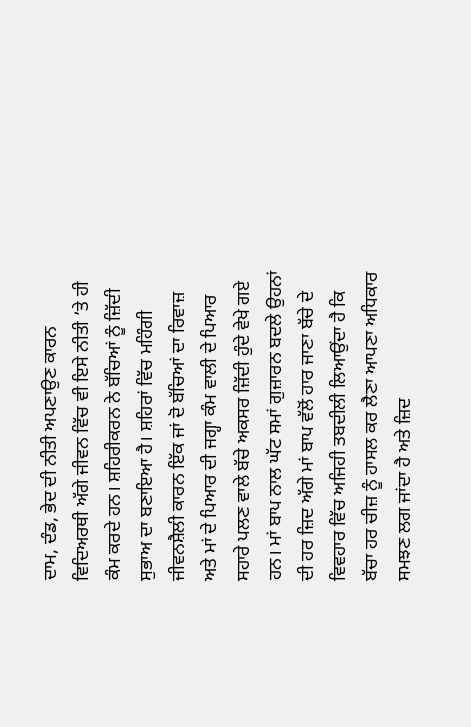ਦਾਮ, ਦੰਡ, ਭੇਦ ਦੀ ਨੀਤੀ ਅਪਣਾਉਣ ਕਾਰਨ ਵਿਦਿਅਰਥੀ ਅੱਗੇ ਜੀਵਨ ਵਿੱਚ ਵੀ ਇਸੇ ਨੀਤੀ ’ਤੇ ਹੀ ਕੰਮ ਕਰਦੇ ਹਨ। ਸ਼ਹਿਰੀਕਰਨ ਨੇ ਬੱਚਿਆਂ ਨੂੰ ਜ਼ਿੱਦੀ ਸੁਭਾਅ ਦਾ ਬਣਾਇਆ ਹੈ। ਸ਼ਹਿਰਾਂ ਵਿੱਚ ਮਹਿੰਗੀ ਜੀਵਨਸ਼ੈਲੀ ਕਾਰਨ ਇੱਕ ਜਾਂ ਦੋ ਬੱਚਿਆਂ ਦਾ ਰਿਵਾਜ਼ ਅਤੇ ਮਾਂ ਦੇ ਪਿਆਰ ਦੀ ਜਗ੍ਹਾ ਕੰਮ ਵਾਲੀ ਦੇ ਪਿਆਰ ਸਹਾਰੇ ਪਲਣ ਵਾਲੇ ਬੱਚੇ ਅਕਸਰ ਜ਼ਿੱਦੀ ਹੁੰਦੇ ਵੇਖੇ ਗਏ ਹਨ। ਮਾਂ ਬਾਪ ਨਾਲ ਘੱਟ ਸਮਾਂ ਗੁਜ਼ਾਰਨ ਬਦਲੇ ਉਹਨਾਂ ਦੀ ਹਰ ਜ਼ਿਦ ਅੱਗੇ ਮਾਂ ਬਾਪ ਵੱਲੋਂ ਹਾਰ ਜਾਣਾ ਬੱਚੇ ਦੇ ਵਿਵਹਾਰ ਵਿੱਚ ਅਜਿਹੀ ਤਬਦੀਲੀ ਲਿਆਉਂਦਾ ਹੈ ਕਿ ਬੱਚਾ ਹਰ ਚੀਜ਼ ਨੂੰ ਹਾਸਲ ਕਰ ਲੈਣਾ ਆਪਣਾ ਅਧਿਕਾਰ ਸਮਝਣ ਲਗ ਜਾਂਦਾ ਹੈ ਅਤੇ ਜ਼ਿਦ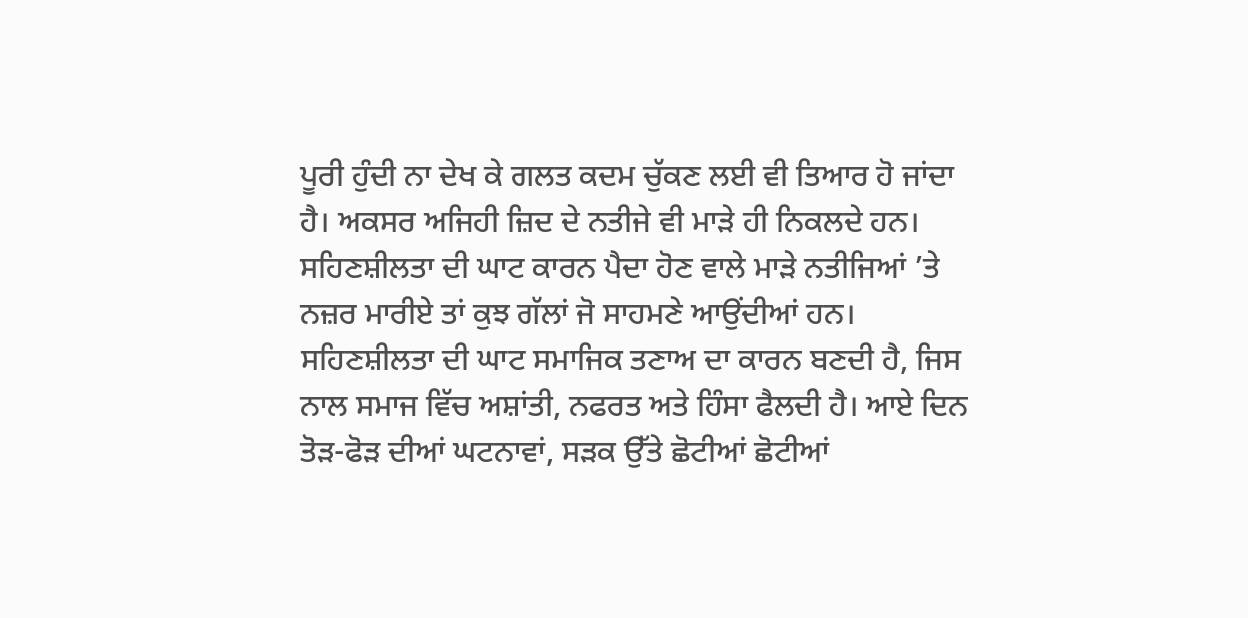ਪੂਰੀ ਹੁੰਦੀ ਨਾ ਦੇਖ ਕੇ ਗਲਤ ਕਦਮ ਚੁੱਕਣ ਲਈ ਵੀ ਤਿਆਰ ਹੋ ਜਾਂਦਾ ਹੈ। ਅਕਸਰ ਅਜਿਹੀ ਜ਼ਿਦ ਦੇ ਨਤੀਜੇ ਵੀ ਮਾੜੇ ਹੀ ਨਿਕਲਦੇ ਹਨ।
ਸਹਿਣਸ਼ੀਲਤਾ ਦੀ ਘਾਟ ਕਾਰਨ ਪੈਦਾ ਹੋਣ ਵਾਲੇ ਮਾੜੇ ਨਤੀਜਿਆਂ ’ਤੇ ਨਜ਼ਰ ਮਾਰੀਏ ਤਾਂ ਕੁਝ ਗੱਲਾਂ ਜੋ ਸਾਹਮਣੇ ਆਉਂਦੀਆਂ ਹਨ। ਸਹਿਣਸ਼ੀਲਤਾ ਦੀ ਘਾਟ ਸਮਾਜਿਕ ਤਣਾਅ ਦਾ ਕਾਰਨ ਬਣਦੀ ਹੈ, ਜਿਸ ਨਾਲ ਸਮਾਜ ਵਿੱਚ ਅਸ਼ਾਂਤੀ, ਨਫਰਤ ਅਤੇ ਹਿੰਸਾ ਫੈਲਦੀ ਹੈ। ਆਏ ਦਿਨ ਤੋੜ-ਫੋੜ ਦੀਆਂ ਘਟਨਾਵਾਂ, ਸੜਕ ਉੱਤੇ ਛੋਟੀਆਂ ਛੋਟੀਆਂ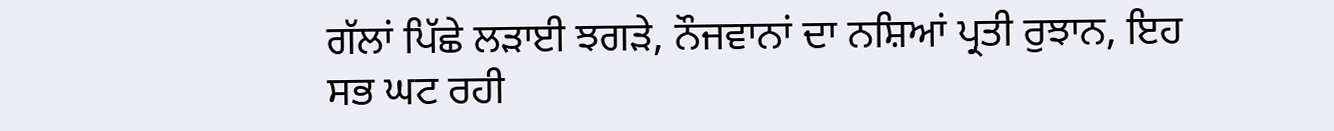ਗੱਲਾਂ ਪਿੱਛੇ ਲੜਾਈ ਝਗੜੇ, ਨੌਜਵਾਨਾਂ ਦਾ ਨਸ਼ਿਆਂ ਪ੍ਰਤੀ ਰੁਝਾਨ, ਇਹ ਸਭ ਘਟ ਰਹੀ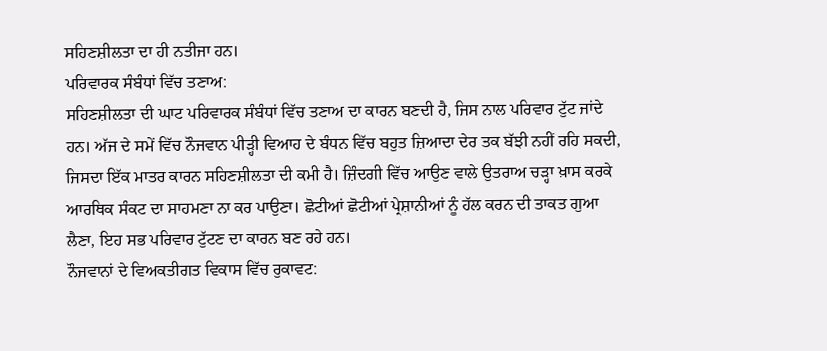ਸਹਿਣਸ਼ੀਲਤਾ ਦਾ ਹੀ ਨਤੀਜਾ ਹਨ।
ਪਰਿਵਾਰਕ ਸੰਬੰਧਾਂ ਵਿੱਚ ਤਣਾਅ:
ਸਹਿਣਸ਼ੀਲਤਾ ਦੀ ਘਾਟ ਪਰਿਵਾਰਕ ਸੰਬੰਧਾਂ ਵਿੱਚ ਤਣਾਅ ਦਾ ਕਾਰਨ ਬਣਦੀ ਹੈ, ਜਿਸ ਨਾਲ ਪਰਿਵਾਰ ਟੁੱਟ ਜਾਂਦੇ ਹਨ। ਅੱਜ ਦੇ ਸਮੇਂ ਵਿੱਚ ਨੌਜਵਾਨ ਪੀੜ੍ਹੀ ਵਿਆਹ ਦੇ ਬੰਧਨ ਵਿੱਚ ਬਹੁਤ ਜ਼ਿਆਦਾ ਦੇਰ ਤਕ ਬੱਝੀ ਨਹੀਂ ਰਹਿ ਸਕਦੀ, ਜਿਸਦਾ ਇੱਕ ਮਾਤਰ ਕਾਰਨ ਸਹਿਣਸ਼ੀਲਤਾ ਦੀ ਕਮੀ ਹੈ। ਜ਼ਿੰਦਗੀ ਵਿੱਚ ਆਉਣ ਵਾਲੇ ਉਤਰਾਅ ਚੜ੍ਹਾ ਖ਼ਾਸ ਕਰਕੇ ਆਰਥਿਕ ਸੰਕਟ ਦਾ ਸਾਹਮਣਾ ਨਾ ਕਰ ਪਾਉਣਾ। ਛੋਟੀਆਂ ਛੋਟੀਆਂ ਪ੍ਰੇਸ਼ਾਨੀਆਂ ਨੂੰ ਹੱਲ ਕਰਨ ਦੀ ਤਾਕਤ ਗੁਆ ਲੈਣਾ, ਇਹ ਸਭ ਪਰਿਵਾਰ ਟੁੱਟਣ ਦਾ ਕਾਰਨ ਬਣ ਰਹੇ ਹਨ।
ਨੌਜਵਾਨਾਂ ਦੇ ਵਿਅਕਤੀਗਤ ਵਿਕਾਸ ਵਿੱਚ ਰੁਕਾਵਟ: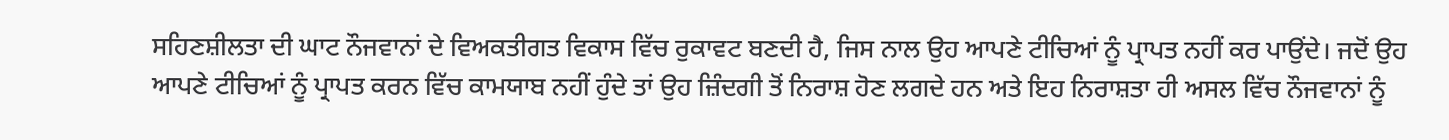ਸਹਿਣਸ਼ੀਲਤਾ ਦੀ ਘਾਟ ਨੌਜਵਾਨਾਂ ਦੇ ਵਿਅਕਤੀਗਤ ਵਿਕਾਸ ਵਿੱਚ ਰੁਕਾਵਟ ਬਣਦੀ ਹੈ, ਜਿਸ ਨਾਲ ਉਹ ਆਪਣੇ ਟੀਚਿਆਂ ਨੂੰ ਪ੍ਰਾਪਤ ਨਹੀਂ ਕਰ ਪਾਉਂਦੇ। ਜਦੋਂ ਉਹ ਆਪਣੇ ਟੀਚਿਆਂ ਨੂੰ ਪ੍ਰਾਪਤ ਕਰਨ ਵਿੱਚ ਕਾਮਯਾਬ ਨਹੀਂ ਹੁੰਦੇ ਤਾਂ ਉਹ ਜ਼ਿੰਦਗੀ ਤੋਂ ਨਿਰਾਸ਼ ਹੋਣ ਲਗਦੇ ਹਨ ਅਤੇ ਇਹ ਨਿਰਾਸ਼ਤਾ ਹੀ ਅਸਲ ਵਿੱਚ ਨੌਜਵਾਨਾਂ ਨੂੰ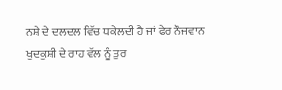ਨਸ਼ੇ ਦੇ ਦਲਦਲ ਵਿੱਚ ਧਕੇਲਦੀ ਹੈ ਜਾਂ ਫੇਰ ਨੌਜਵਾਨ ਖੁਦਕੁਸ਼ੀ ਦੇ ਰਾਹ ਵੱਲ ਨੂੰ ਤੁਰ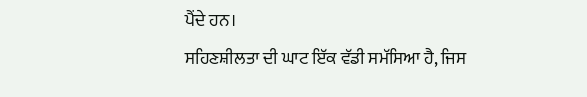ਪੈਂਦੇ ਹਨ।
ਸਹਿਣਸ਼ੀਲਤਾ ਦੀ ਘਾਟ ਇੱਕ ਵੱਡੀ ਸਮੱਸਿਆ ਹੈ, ਜਿਸ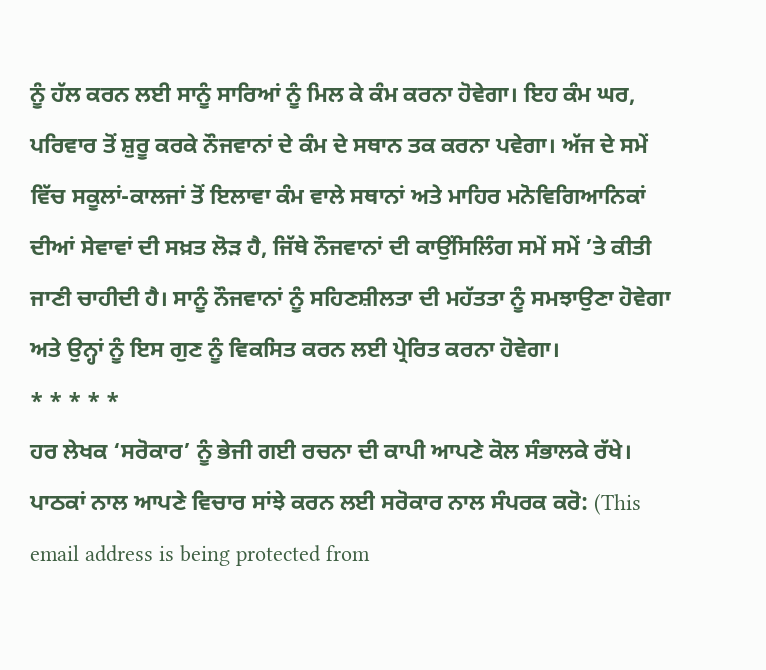ਨੂੰ ਹੱਲ ਕਰਨ ਲਈ ਸਾਨੂੰ ਸਾਰਿਆਂ ਨੂੰ ਮਿਲ ਕੇ ਕੰਮ ਕਰਨਾ ਹੋਵੇਗਾ। ਇਹ ਕੰਮ ਘਰ, ਪਰਿਵਾਰ ਤੋਂ ਸ਼ੁਰੂ ਕਰਕੇ ਨੌਜਵਾਨਾਂ ਦੇ ਕੰਮ ਦੇ ਸਥਾਨ ਤਕ ਕਰਨਾ ਪਵੇਗਾ। ਅੱਜ ਦੇ ਸਮੇਂ ਵਿੱਚ ਸਕੂਲਾਂ-ਕਾਲਜਾਂ ਤੋਂ ਇਲਾਵਾ ਕੰਮ ਵਾਲੇ ਸਥਾਨਾਂ ਅਤੇ ਮਾਹਿਰ ਮਨੋਵਿਗਿਆਨਿਕਾਂ ਦੀਆਂ ਸੇਵਾਵਾਂ ਦੀ ਸਖ਼ਤ ਲੋੜ ਹੈ, ਜਿੱਥੇ ਨੌਜਵਾਨਾਂ ਦੀ ਕਾਉਂਸਿਲਿੰਗ ਸਮੇਂ ਸਮੇਂ ’ਤੇ ਕੀਤੀ ਜਾਣੀ ਚਾਹੀਦੀ ਹੈ। ਸਾਨੂੰ ਨੌਜਵਾਨਾਂ ਨੂੰ ਸਹਿਣਸ਼ੀਲਤਾ ਦੀ ਮਹੱਤਤਾ ਨੂੰ ਸਮਝਾਉਣਾ ਹੋਵੇਗਾ ਅਤੇ ਉਨ੍ਹਾਂ ਨੂੰ ਇਸ ਗੁਣ ਨੂੰ ਵਿਕਸਿਤ ਕਰਨ ਲਈ ਪ੍ਰੇਰਿਤ ਕਰਨਾ ਹੋਵੇਗਾ।
* * * * *
ਹਰ ਲੇਖਕ ‘ਸਰੋਕਾਰ’ ਨੂੰ ਭੇਜੀ ਗਈ ਰਚਨਾ ਦੀ ਕਾਪੀ ਆਪਣੇ ਕੋਲ ਸੰਭਾਲਕੇ ਰੱਖੇ।
ਪਾਠਕਾਂ ਨਾਲ ਆਪਣੇ ਵਿਚਾਰ ਸਾਂਝੇ ਕਰਨ ਲਈ ਸਰੋਕਾਰ ਨਾਲ ਸੰਪਰਕ ਕਰੋ: (This email address is being protected from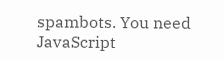spambots. You need JavaScript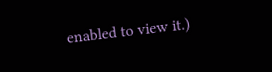enabled to view it.)